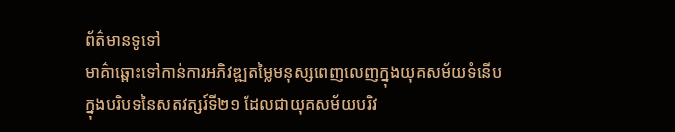ព័ត៌មានទូទៅ
មាគ៌ាឆ្ពោះទៅកាន់ការអភិវឌ្ឍតម្លៃមនុស្សពេញលេញក្នុងយុគសម័យទំនើប
ក្នុងបរិបទនៃសតវត្សរ៍ទី២១ ដែលជាយុគសម័យបរិវ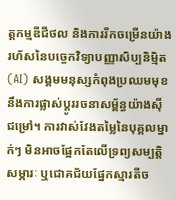ត្តកម្មឌីជីថល និងការរីកចម្រើនយ៉ាងរហ័សនៃបច្ចេកវិទ្យាបញ្ញាសិប្បនិម្មិត(AI) សង្គមមនុស្សកំពុងប្រឈមមុខនឹងការផ្លាស់ប្ដូររចនាសម្ព័ន្ធយ៉ាងស៊ីជម្រៅ។ ការវាស់វែងតម្លៃនៃបុគ្គលម្នាក់ៗ មិនអាចផ្អែកតែលើទ្រព្យសម្បត្តិសម្ភារៈ ឬជោគជ័យផ្នែកស្មារតីច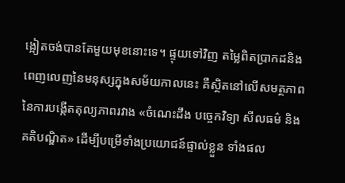ង្អៀតចង់បានតែមួយមុខនោះទេ។ ផ្ទុយទៅវិញ តម្លៃពិតប្រាកដនិងពេញលេញនៃមនុស្សក្នុងសម័យកាលនេះ គឺស្ថិតនៅលើសមត្ថភាពនៃការបង្កើតតុល្យភាពរវាង «ចំណេះដឹង បច្ចេកវិទ្យា សីលធម៌ និងគតិបណ្ឌិត» ដើម្បីបម្រើទាំងប្រយោជន៍ផ្ទាល់ខ្លួន ទាំងផល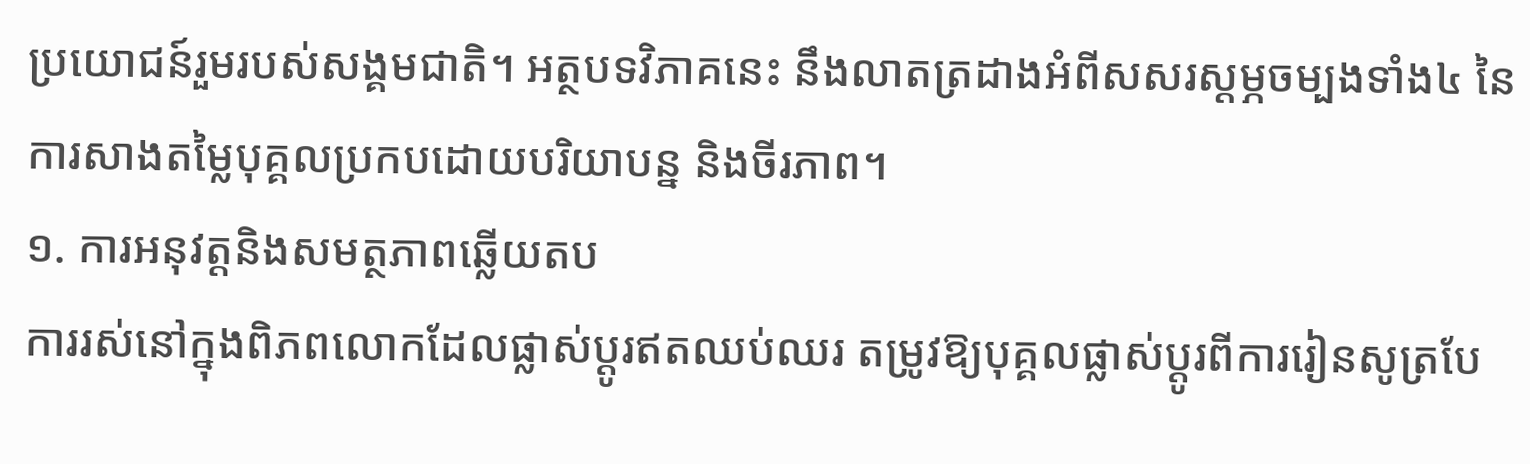ប្រយោជន៍រួមរបស់សង្គមជាតិ។ អត្ថបទវិភាគនេះ នឹងលាតត្រដាងអំពីសសរស្ដម្ភចម្បងទាំង៤ នៃការសាងតម្លៃបុគ្គលប្រកបដោយបរិយាបន្ន និងចីរភាព។
១. ការអនុវត្តនិងសមត្ថភាពឆ្លើយតប
ការរស់នៅក្នុងពិភពលោកដែលផ្លាស់ប្ដូរឥតឈប់ឈរ តម្រូវឱ្យបុគ្គលផ្លាស់ប្ដូរពីការរៀនសូត្របែ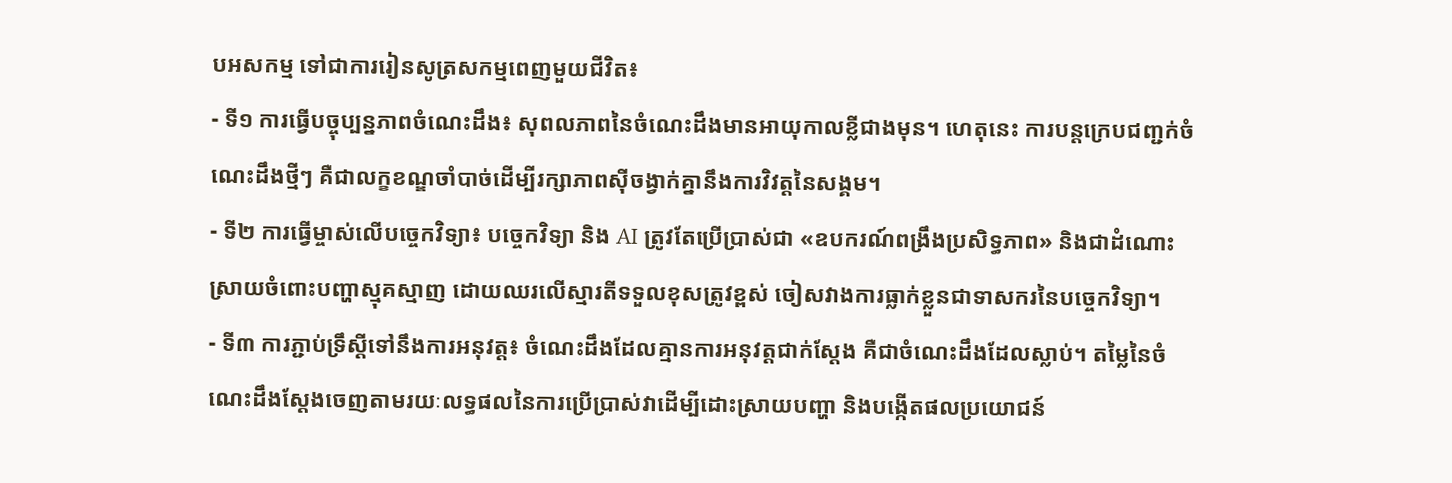បអសកម្ម ទៅជាការរៀនសូត្រសកម្មពេញមួយជីវិត៖
- ទី១ ការធ្វើបច្ចុប្បន្នភាពចំណេះដឹង៖ សុពលភាពនៃចំណេះដឹងមានអាយុកាលខ្លីជាងមុន។ ហេតុនេះ ការបន្តក្រេបជញ្ជក់ចំណេះដឹងថ្មីៗ គឺជាលក្ខខណ្ឌចាំបាច់ដើម្បីរក្សាភាពស៊ីចង្វាក់គ្នានឹងការវិវត្តនៃសង្គម។
- ទី២ ការធ្វើម្ចាស់លើបច្ចេកវិទ្យា៖ បច្ចេកវិទ្យា និង AI ត្រូវតែប្រើប្រាស់ជា «ឧបករណ៍ពង្រឹងប្រសិទ្ធភាព» និងជាដំណោះស្រាយចំពោះបញ្ហាស្មុគស្មាញ ដោយឈរលើស្មារតីទទួលខុសត្រូវខ្ពស់ ចៀសវាងការធ្លាក់ខ្លួនជាទាសករនៃបច្ចេកវិទ្យា។
- ទី៣ ការភ្ជាប់ទ្រឹស្ដីទៅនឹងការអនុវត្ត៖ ចំណេះដឹងដែលគ្មានការអនុវត្តជាក់ស្ដែង គឺជាចំណេះដឹងដែលស្លាប់។ តម្លៃនៃចំណេះដឹងស្ដែងចេញតាមរយៈលទ្ធផលនៃការប្រើប្រាស់វាដើម្បីដោះស្រាយបញ្ហា និងបង្កើតផលប្រយោជន៍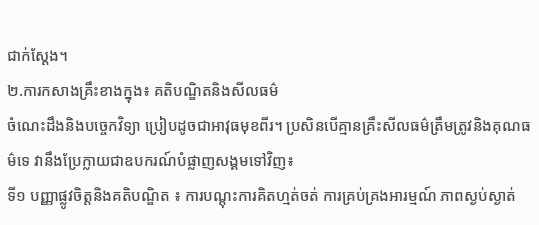ជាក់ស្ដែង។
២.ការកសាងគ្រឹះខាងក្នុង៖ គតិបណ្ឌិតនិងសីលធម៌
ចំណេះដឹងនិងបច្ចេកវិទ្យា ប្រៀបដូចជាអាវុធមុខពីរ។ ប្រសិនបើគ្មានគ្រឹះសីលធម៌ត្រឹមត្រូវនិងគុណធម៌ទេ វានឹងប្រែក្លាយជាឧបករណ៍បំផ្លាញសង្គមទៅវិញ៖
ទី១ បញ្ញាផ្លូវចិត្តនិងគតិបណ្ឌិត ៖ ការបណ្ដុះការគិតហ្មត់ចត់ ការគ្រប់គ្រងអារម្មណ៍ ភាពស្ងប់ស្ងាត់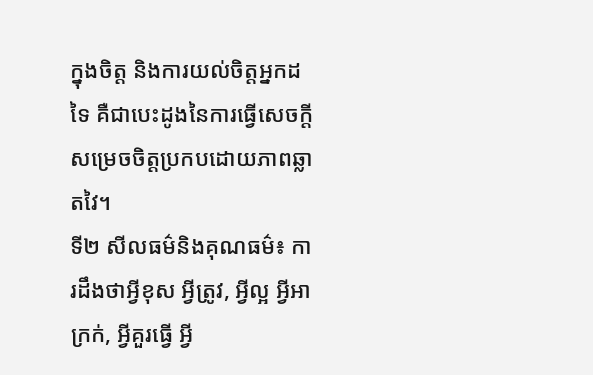ក្នុងចិត្ត និងការយល់ចិត្តអ្នកដទៃ គឺជាបេះដូងនៃការធ្វើសេចក្តីសម្រេចចិត្តប្រកបដោយភាពឆ្លាតវៃ។
ទី២ សីលធម៌និងគុណធម៌៖ ការដឹងថាអ្វីខុស អ្វីត្រូវ, អ្វីល្អ អ្វីអាក្រក់, អ្វីគួរធ្វើ អ្វី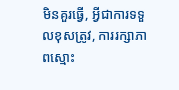មិនគួរធ្វើ, អ្វីជាការទទួលខុសត្រូវ, ការរក្សាភាពស្មោះ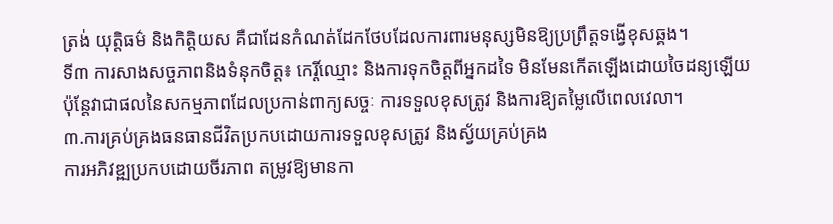ត្រង់ យុត្តិធម៌ និងកិត្តិយស គឺជាដែនកំណត់ដែកថែបដែលការពារមនុស្សមិនឱ្យប្រព្រឹត្តទង្វើខុសឆ្គង។
ទី៣ ការសាងសច្ចភាពនិងទំនុកចិត្ត៖ កេរ្តិ៍ឈ្មោះ និងការទុកចិត្តពីអ្នកដទៃ មិនមែនកើតឡើងដោយចៃដន្យឡើយ ប៉ុន្តែវាជាផលនៃសកម្មភាពដែលប្រកាន់ពាក្យសច្ចៈ ការទទួលខុសត្រូវ និងការឱ្យតម្លៃលើពេលវេលា។
៣.ការគ្រប់គ្រងធនធានជីវិតប្រកបដោយការទទួលខុសត្រូវ និងស្វ័យគ្រប់គ្រង
ការអភិវឌ្ឍប្រកបដោយចីរភាព តម្រូវឱ្យមានកា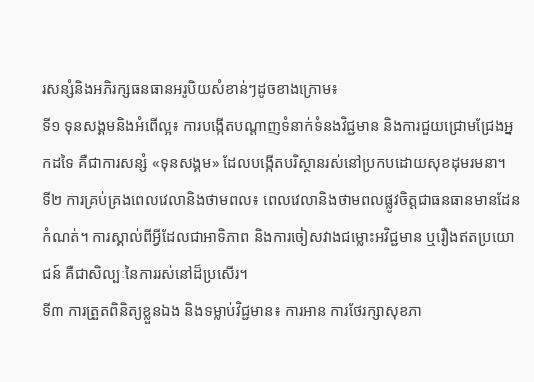រសន្សំនិងអភិរក្សធនធានអរូបិយសំខាន់ៗដូចខាងក្រោម៖
ទី១ ទុនសង្គមនិងអំពើល្អ៖ ការបង្កើតបណ្ដាញទំនាក់ទំនងវិជ្ជមាន និងការជួយជ្រោមជ្រែងអ្នកដទៃ គឺជាការសន្សំ «ទុនសង្គម» ដែលបង្កើតបរិស្ថានរស់នៅប្រកបដោយសុខដុមរមនា។
ទី២ ការគ្រប់គ្រងពេលវេលានិងថាមពល៖ ពេលវេលានិងថាមពលផ្លូវចិត្តជាធនធានមានដែនកំណត់។ ការស្គាល់ពីអ្វីដែលជាអាទិភាព និងការចៀសវាងជម្លោះអវិជ្ជមាន ឬរឿងឥតប្រយោជន៍ គឺជាសិល្បៈនៃការរស់នៅដ៏ប្រសើរ។
ទី៣ ការត្រួតពិនិត្យខ្លួនឯង និងទម្លាប់វិជ្ជមាន៖ ការអាន ការថែរក្សាសុខភា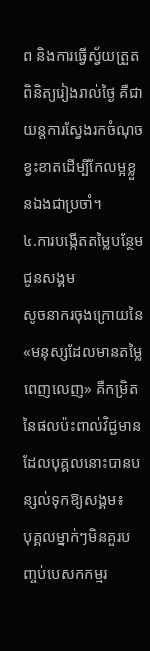ព និងការធ្វើស្វ័យត្រួតពិនិត្យរៀងរាល់ថ្ងៃ គឺជាយន្តការស្វែងរកចំណុចខ្វះខាតដើម្បីកែលម្អខ្លួនឯងជាប្រចាំ។
៤.ការបង្កើតតម្លៃបន្ថែមជូនសង្គម
សូចនាករចុងក្រោយនៃ «មនុស្សដែលមានតម្លៃពេញលេញ» គឺកម្រិតនៃផលប៉ះពាល់វិជ្ជមានដែលបុគ្គលនោះបានបន្សល់ទុកឱ្យសង្គម៖
បុគ្គលម្នាក់ៗមិនគួរបញ្ចប់បេសកកម្មរ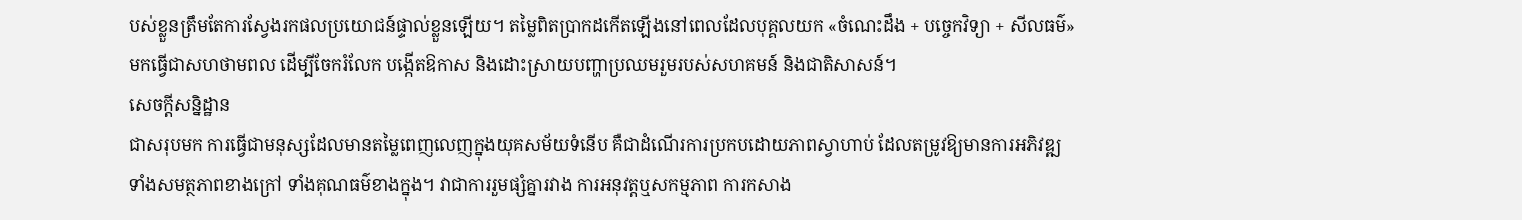បស់ខ្លួនត្រឹមតែការស្វែងរកផលប្រយោជន៍ផ្ទាល់ខ្លួនឡើយ។ តម្លៃពិតប្រាកដកើតឡើងនៅពេលដែលបុគ្គលយក «ចំណេះដឹង + បច្ចេកវិទ្យា + សីលធម៌» មកធ្វើជាសហថាមពល ដើម្បីចែករំលែក បង្កើតឱកាស និងដោះស្រាយបញ្ហាប្រឈមរួមរបស់សហគមន៍ និងជាតិសាសន៍។
សេចក្តីសន្និដ្ឋាន
ជាសរុបមក ការធ្វើជាមនុស្សដែលមានតម្លៃពេញលេញក្នុងយុគសម័យទំនើប គឺជាដំណើរការប្រកបដោយភាពស្វាហាប់ ដែលតម្រូវឱ្យមានការអភិវឌ្ឍទាំងសមត្ថភាពខាងក្រៅ ទាំងគុណធម៌ខាងក្នុង។ វាជាការរួមផ្សំគ្នារវាង ការអនុវត្តឬសកម្មភាព ការកសាង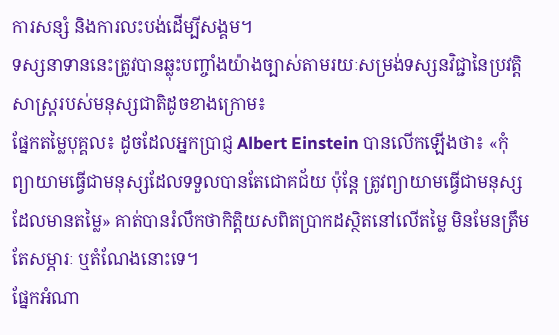ការសន្សំ និងការលះបង់ដើម្បីសង្គម។
ទស្សនាទាននេះត្រូវបានឆ្លុះបញ្ចាំងយ៉ាងច្បាស់តាមរយៈសម្រង់ទស្សនវិជ្ជានៃប្រវត្តិសាស្ត្ររបស់មនុស្សជាតិដូចខាងក្រោម៖
ផ្នែកតម្លៃបុគ្គល៖ ដូចដែលអ្នកប្រាជ្ញ Albert Einstein បានលើកឡើងថា៖ «កុំព្យាយាមធ្វើជាមនុស្សដែលទទួលបានតែជោគជ័យ ប៉ុន្តែ ត្រូវព្យាយាមធ្វើជាមនុស្សដែលមានតម្លៃ» គាត់បានរំលឹកថាកិត្តិយសពិតប្រាកដស្ថិតនៅលើតម្លៃ មិនមែនត្រឹមតែសម្ភារៈ ឬតំណែងនោះទេ។
ផ្នែកអំណា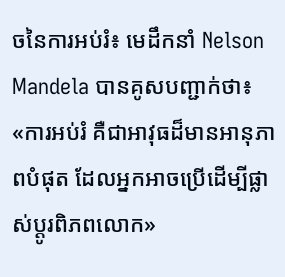ចនៃការអប់រំ៖ មេដឹកនាំ Nelson Mandela បានគូសបញ្ជាក់ថា៖ «ការអប់រំ គឺជាអាវុធដ៏មានអានុភាពបំផុត ដែលអ្នកអាចប្រើដើម្បីផ្លាស់ប្ដូរពិភពលោក»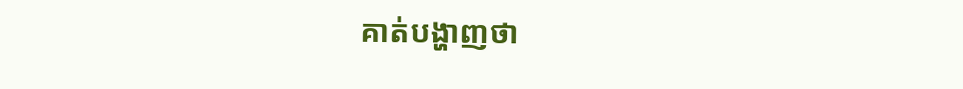គាត់បង្ហាញថា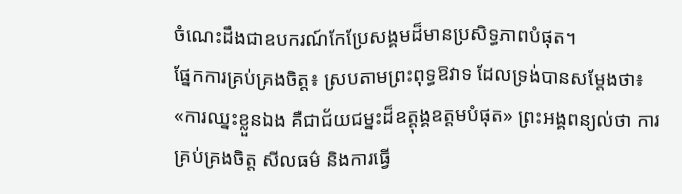ចំណេះដឹងជាឧបករណ៍កែប្រែសង្គមដ៏មានប្រសិទ្ធភាពបំផុត។
ផ្នែកការគ្រប់គ្រងចិត្ត៖ ស្របតាមព្រះពុទ្ធឱវាទ ដែលទ្រង់បានសម្តែងថា៖ «ការឈ្នះខ្លួនឯង គឺជាជ័យជម្នះដ៏ឧត្ដុង្គឧត្ដមបំផុត» ព្រះអង្គពន្យល់ថា ការគ្រប់គ្រងចិត្ត សីលធម៌ និងការធ្វើ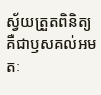ស្វ័យត្រួតពិនិត្យ គឺជាឫសគល់អមតៈ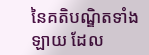នៃគតិបណ្ឌិតទាំងឡាយ ដែល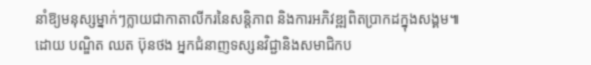នាំឱ្យមនុស្សម្នាក់ៗក្លាយជាកាតាលីករនៃសន្តិភាព និងការអភិវឌ្ឍពិតប្រាកដក្នុងសង្គម៕
ដោយ បណ្ឌិត ឈត ប៊ុនថង អ្នកជំនាញទស្សនវិជ្ជានិងសមាជិកប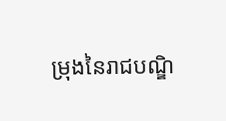ម្រុងនៃរាជបណ្ឌិ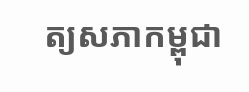ត្យសភាកម្ពុជា